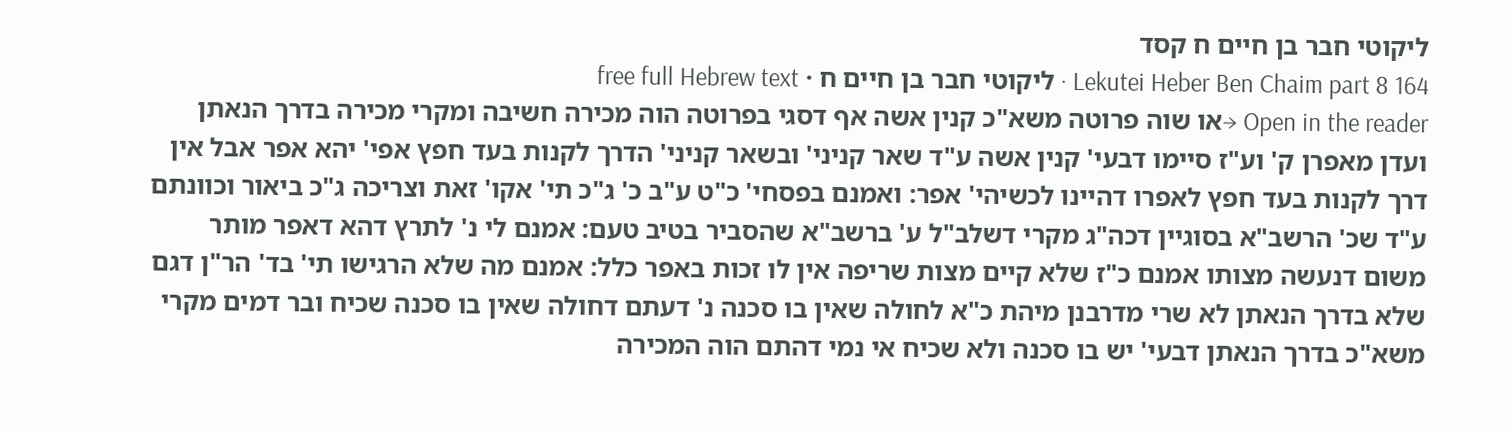ליקוטי חבר בן חיים ח קסד
Lekutei Heber Ben Chaim part 8 164 · ליקוטי חבר בן חיים ח · free full Hebrew text
Open in the reader →או שוה פרוטה משא"כ קנין אשה אף דסגי בפרוטה הוה מכירה חשיבה ומקרי מכירה בדרך הנאתן ועדן מאפרן ק' וע"ז סיימו דבעי' קנין אשה ע"ד שאר קניני' ובשאר קניני' הדרך לקנות בעד חפץ אפי' יהא אפר אבל אין דרך לקנות בעד חפץ לאפרו דהיינו לכשיהי' אפר: ואמנם בפסחי' כ"ט ע"ב כ' ג"כ תי' אקו' זאת וצריכה ג"כ ביאור וכוונתם ע"ד שכ' הרשב"א בסוגיין דכה"ג מקרי דשלב"ל ע' ברשב"א שהסביר בטיב טעם: אמנם לי נ' לתרץ דהא דאפר מותר משום דנעשה מצותו אמנם כ"ז שלא קיים מצות שריפה אין לו זכות באפר כלל: אמנם מה שלא הרגישו תי' בד' הר"ן דגם שלא בדרך הנאתן לא שרי מדרבנן מיהת כ"א לחולה שאין בו סכנה נ' דעתם דחולה שאין בו סכנה שכיח ובר דמים מקרי משא"כ בדרך הנאתן דבעי' יש בו סכנה ולא שכיח אי נמי דהתם הוה המכירה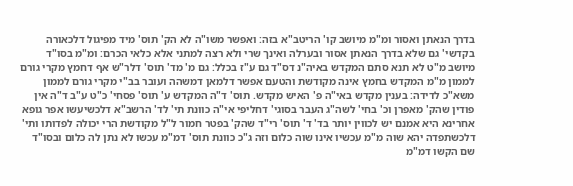בדרך הנאתן ואסור ומ"מ מיושב קו' הריטב"א בזה: ואפשר משו"ה לא הק' תוס' מיד מפיגול דלכאורה בקדשי' גם שלא בדרך הנאתן אסור ובערלה ואינך שרי ולא רצה למתני אלא כלאי הכרם: ומ"מ בסו"ד מיושב מ"ט לא תנא סתם המקדש באיה"נ דס"ד גם ע"ז בכלל: גם מ' מד' תוס' דלר"ש אף דחמץ מקרי גורם לממון מ"מ המקדש בחמץ אינה מקודשת והטעם אפשר דלמאן דמשהה ועובר בב"י מקרי גורם לממון משא"כ לדידה: בענין מקדש באי"ה פ' האיש מקדש. תוס' ד"ה המקדש ע' תוס' פסחי' כ"ט ע"ב ד"ה אין פודין שהק' מאפרן וכ' בחי' לשה"ג העבר בסוגי' דחליפי אי"ה כוונת תי' לד' הרשב"א דלכשיעשו אפר גופא אחרינא היא אמנם יש לכווין יותר בד' ד' תוס' רי"ד שהק' בפטר חמור ל"ל מקודשת הרי יכולה לפדותו ותי' דלכשתפדה יהא שוה מ"מ עכשיו אינו שוה כלום וזה ג"כ כוונת תוס' דמ"מ עכשו לא נתן לה כלום ובסו"ד שם הקשו דמ"מ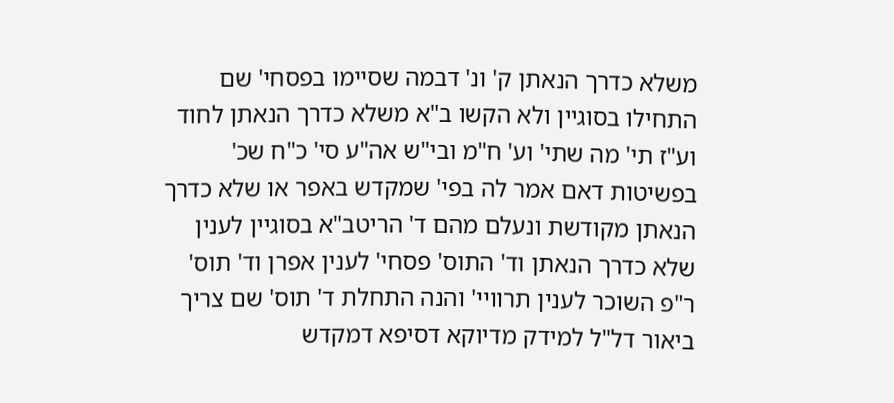משלא כדרך הנאתן ק' ונ' דבמה שסיימו בפסחי' שם התחילו בסוגיין ולא הקשו ב"א משלא כדרך הנאתן לחוד וע"ז תי' מה שתי' וע' ח"מ ובי"ש אה"ע סי' כ"ח שכ' בפשיטות דאם אמר לה בפי' שמקדש באפר או שלא כדרך הנאתן מקודשת ונעלם מהם ד' הריטב"א בסוגיין לענין שלא כדרך הנאתן וד' התוס' פסחי' לענין אפרן וד' תוס' ר"פ השוכר לענין תרוויי' והנה התחלת ד' תוס' שם צריך ביאור דל"ל למידק מדיוקא דסיפא דמקדש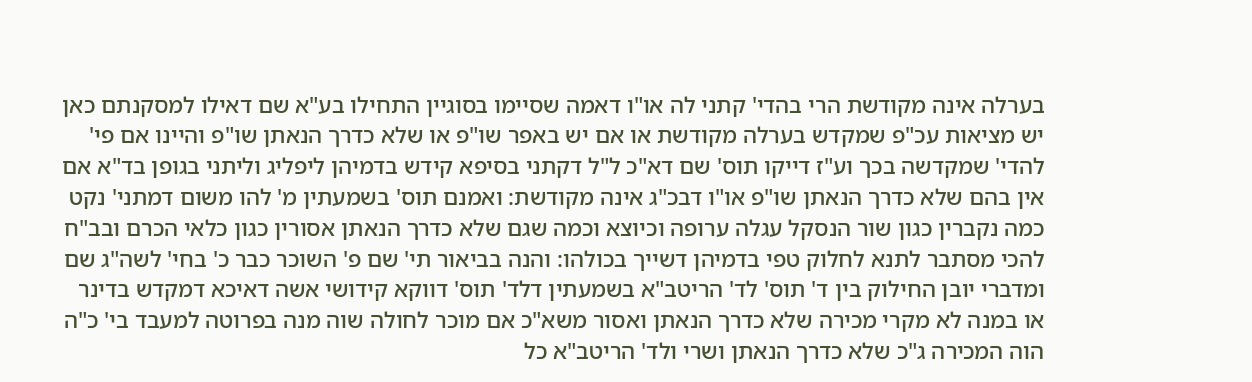בערלה אינה מקודשת הרי בהדי' קתני לה או"ו דאמה שסיימו בסוגיין התחילו בע"א שם דאילו למסקנתם כאן יש מציאות עכ"פ שמקדש בערלה מקודשת או אם יש באפר שו"פ או שלא כדרך הנאתן שו"פ והיינו אם פי' להדי' שמקדשה בכך וע"ז דייקו תוס' שם דא"כ ל"ל דקתני בסיפא קידש בדמיהן ליפליג וליתני בגופן בד"א אם אין בהם שלא כדרך הנאתן שו"פ או"ו דבכ"ג אינה מקודשת: ואמנם תוס' בשמעתין מ' להו משום דמתני' נקט כמה נקברין כגון שור הנסקל עגלה ערופה וכיוצא וכמה שגם שלא כדרך הנאתן אסורין כגון כלאי הכרם ובב"ח להכי מסתבר לתנא לחלוק טפי בדמיהן דשייך בכולהו: והנה בביאור תי' שם פ' השוכר כבר כ' בחי' לשה"ג שם ומדברי יובן החילוק בין ד' תוס' לד' הריטב"א בשמעתין דלד' תוס' דווקא קידושי אשה דאיכא דמקדש בדינר או במנה לא מקרי מכירה שלא כדרך הנאתן ואסור משא"כ אם מוכר לחולה שוה מנה בפרוטה למעבד בי' כ"ה הוה המכירה ג"כ שלא כדרך הנאתן ושרי ולד' הריטב"א כל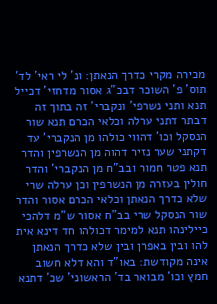מכירה מקרי כדרך הנאתן: ונ' לי ראי' לד' תוס' פ' השוכר דבכ"ג אסור מדחזי' דכייל תנא ותני נשרפי' ונקברי' זה בתוך זה דבתר דתני ערלה וכלאי הכרם תנא שור הנסקל וכו' דהווי כולהו מן הנקברי' עד דקתני שער נזיר דהוה מן הנשרפין והדר תנא פטר חמור ובב"ח מן הנקברי' והדר חולין בעזרה מן הנשרפין וכן ערלה שרי שלא כדרך הנאתן וכלאי הכרם אסור והדר שור הנסקל שרי בב"ח אסור ש"מ דלהכי כיילינהו תנא למימר דכולהו חד דינא אית להו ובין באפרן ובין שלא כדרך הנאתן אינה מקודשת: באו"ד והא דלא חשוב חמץ וכו' מבואר בד' הראשוני' שכ' דתנא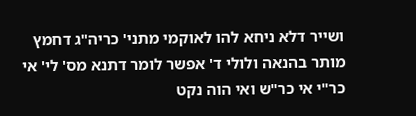ושייר דלא ניחא להו לאוקמי מתני' כריה"ג דחמץ מותר בהנאה ולולי ד' אפשר לומר דתנא מס' לי' אי כר"י אי כר"ש ואי הוה נקט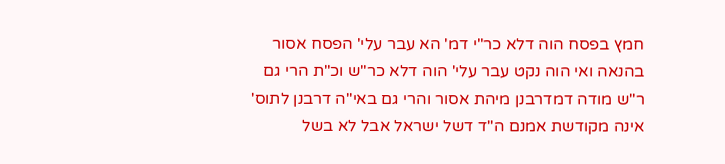חמץ בפסח הוה דלא כר"י דמ' הא עבר עלי' הפסח אסור בהנאה ואי הוה נקט עבר עלי' הוה דלא כר"ש וכ"ת הרי גם ר"ש מודה דמדרבנן מיהת אסור והרי גם באי"ה דרבנן לתוס' אינה מקודשת אמנם ה"ד דשל ישראל אבל לא בשל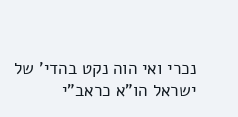נכרי ואי הוה נקט בהדי' של ישראל הו"א כראב"י